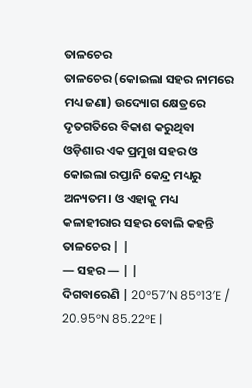ତାଳଚେର
ତାଳଚେର (କୋଇଲା ସହର ନାମରେ ମଧ୍ୟ ଜଣା) ଉଦ୍ୟୋଗ କ୍ଷେତ୍ରରେ ଦୃତଗତିରେ ବିକାଶ କରୁଥିବା ଓଡ଼ିଶାର ଏକ ପ୍ରମୁଖ ସହର ଓ କୋଇଲା ରପ୍ତାନି କେନ୍ଦ୍ର ମଧ୍ୟରୁ ଅନ୍ୟତମ। ଓ ଏହାକୁ ମଧ୍ୟ କଳାହୀରାର ସହର ବୋଲି କହନ୍ତି
ତାଳଚେର | |
— ସହର — | |
ଦିଗବାରେଣି | 20°57′N 85°13′E / 20.95°N 85.22°E |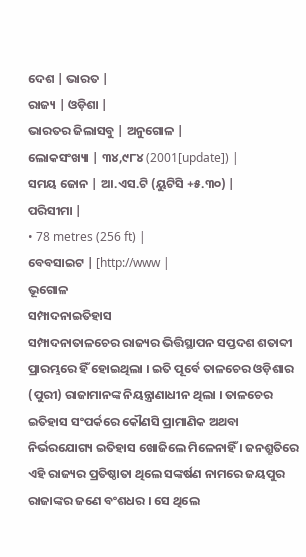ଦେଶ | ଭାରତ |
ରାଜ୍ୟ | ଓଡ଼ିଶା |
ଭାରତର ଜିଲାସବୁ | ଅନୁଗୋଳ |
ଲୋକସଂଖ୍ୟା | ୩୪,୯୮୪ (2001[update]) |
ସମୟ ଜୋନ | ଆ.ଏସ.ଟି (ୟୁଟିସି +୫.୩୦) |
ପରିସୀମା |
• 78 metres (256 ft) |
ବେବସାଇଟ | [http://www |
ଭୂଗୋଳ
ସମ୍ପାଦନାଇତିହାସ
ସମ୍ପାଦନାତାଳଚେର ରାଜ୍ୟର ଭିତ୍ତିସ୍ଥାପନ ସପ୍ତଦଶ ଶତାବ୍ଦୀ ପ୍ରାରମ୍ଭରେ ହିଁ ହୋଇଥିଲା । ଇତି ପୂର୍ବେ ତାଳଚେର ଓଡ଼ିଶାର (ପୁରୀ) ରାଜାମାନଙ୍କ ନିୟନ୍ତ୍ରାଣାଧୀନ ଥିଲା । ତାଳଚେର ଇତିହାସ ସଂପର୍କରେ କୌଣସି ପ୍ରାମାଣିକ ଅଥବା ନିର୍ଭରଯୋଗ୍ୟ ଇତିହାସ ଖୋଜିଲେ ମିଳେନାହିଁ । ଜନଶ୍ରୁତିରେ ଏହି ରାଜ୍ୟର ପ୍ରତିଷ୍ଠାତା ଥିଲେ ସଙ୍କର୍ଷଣ ନାମରେ ଜୟପୁର ରାଜାଙ୍କର ଜଣେ ବଂଶଧର । ସେ ଥିଲେ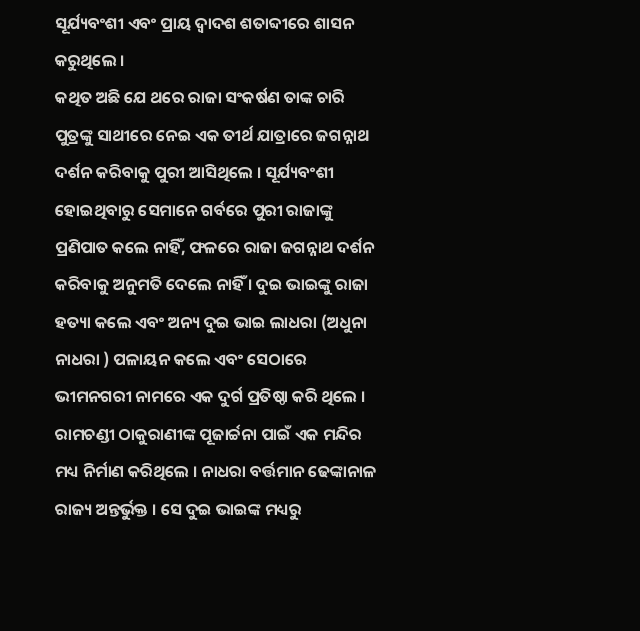ସୂର୍ଯ୍ୟବଂଶୀ ଏବଂ ପ୍ରାୟ ଦ୍ୱାଦଶ ଶତାବ୍ଦୀରେ ଶାସନ କରୁଥିଲେ ।
କଥିତ ଅଛି ଯେ ଥରେ ରାଜା ସଂକର୍ଷଣ ତାଙ୍କ ଚାରି ପୁତ୍ରଙ୍କୁ ସାଥୀରେ ନେଇ ଏକ ତୀର୍ଥ ଯାତ୍ରାରେ ଜଗନ୍ନାଥ ଦର୍ଶନ କରିବାକୁ ପୁରୀ ଆସିଥିଲେ । ସୂର୍ଯ୍ୟବଂଶୀ ହୋଇଥିବାରୁ ସେମାନେ ଗର୍ବରେ ପୁରୀ ରାଜାଙ୍କୁ ପ୍ରଣିପାତ କଲେ ନାହିଁ, ଫଳରେ ରାଜା ଜଗନ୍ନାଥ ଦର୍ଶନ କରିବାକୁ ଅନୁମତି ଦେଲେ ନାହିଁ । ଦୁଇ ଭାଇଙ୍କୁ ରାଜା ହତ୍ୟା କଲେ ଏବଂ ଅନ୍ୟ ଦୁଇ ଭାଇ ଲାଧରା (ଅଧୁନା ନାଧରା ) ପଳାୟନ କଲେ ଏବଂ ସେଠାରେ ଭୀମନଗରୀ ନାମରେ ଏକ ଦୁର୍ଗ ପ୍ରତିଷ୍ଠା କରି ଥିଲେ । ରାମଚଣ୍ଡୀ ଠାକୁରାଣୀଙ୍କ ପୂଜାର୍ଚ୍ଚନା ପାଇଁ ଏକ ମନ୍ଦିର ମଧ୍ୟ ନିର୍ମାଣ କରିଥିଲେ । ନାଧରା ବର୍ତ୍ତମାନ ଢେଙ୍କାନାଳ ରାଜ୍ୟ ଅନ୍ତର୍ଭୁକ୍ତ । ସେ ଦୁଇ ଭାଇଙ୍କ ମଧ୍ୟରୁ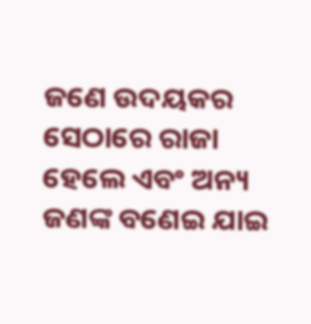ଜଣେ ଉଦୟକର ସେଠାରେ ରାଜା ହେଲେ ଏବଂ ଅନ୍ୟ ଜଣଙ୍କ ବଣେଇ ଯାଇ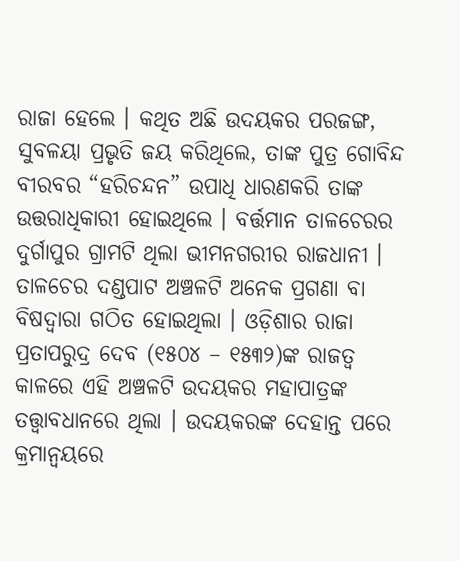ରାଜା ହେଲେ । କଥିତ ଅଛି ଉଦୟକର ପରଜଙ୍ଗ, ସୁବଳୟା ପ୍ରଭୃତି ଜୟ କରିଥିଲେ, ତାଙ୍କ ପୁତ୍ର ଗୋବିନ୍ଦ ବୀରବର “ହରିଚନ୍ଦନ” ଉପାଧି ଧାରଣକରି ତାଙ୍କ ଉତ୍ତରାଧିକାରୀ ହୋଇଥିଲେ । ବର୍ତ୍ତମାନ ତାଳଚେରର ଦୁର୍ଗାପୁର ଗ୍ରାମଟି ଥିଲା ଭୀମନଗରୀର ରାଜଧାନୀ । ତାଳଚେର ଦଣ୍ଡପାଟ ଅଞ୍ଚଳଟି ଅନେକ ପ୍ରଗଣା ବା ବିଷଦ୍ୱାରା ଗଠିତ ହୋଇଥିଲା । ଓଡ଼ିଶାର ରାଜା ପ୍ରତାପରୁଦ୍ର ଦେବ (୧୫୦୪ – ୧୫୩୨)ଙ୍କ ରାଜତ୍ୱ କାଳରେ ଏହି ଅଞ୍ଚଳଟି ଉଦୟକର ମହାପାତ୍ରଙ୍କ ତତ୍ତ୍ୱାବଧାନରେ ଥିଲା । ଉଦୟକରଙ୍କ ଦେହାନ୍ତ ପରେ କ୍ରମାନ୍ୱୟରେ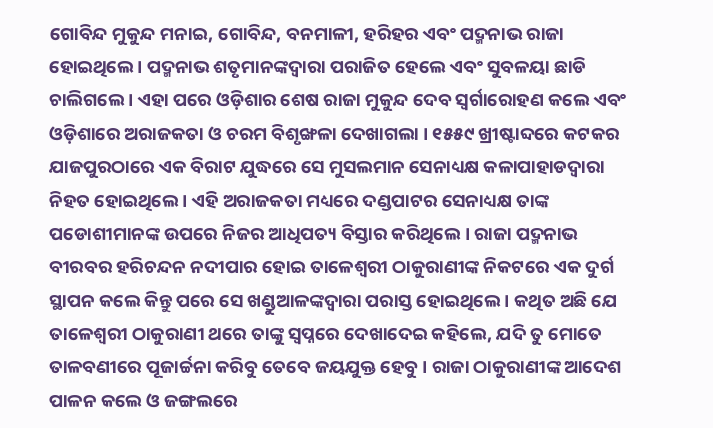ଗୋବିନ୍ଦ ମୁକୁନ୍ଦ ମନାଇ, ଗୋବିନ୍ଦ, ବନମାଳୀ, ହରିହର ଏବଂ ପଦ୍ମନାଭ ରାଜା ହୋଇଥିଲେ । ପଦ୍ମନାଭ ଶତୃମାନଙ୍କଦ୍ୱାରା ପରାଜିତ ହେଲେ ଏବଂ ସୁବଳୟା ଛାଡି ଚାଲିଗଲେ । ଏହା ପରେ ଓଡ଼ିଶାର ଶେଷ ରାଜା ମୁକୁନ୍ଦ ଦେବ ସ୍ୱର୍ଗାରୋହଣ କଲେ ଏବଂ ଓଡ଼ିଶାରେ ଅରାଜକତା ଓ ଚରମ ବିଶୃଙ୍ଖଳା ଦେଖାଗଲା । ୧୫୫୯ ଖ୍ରୀଷ୍ଟାବ୍ଦରେ କଟକର ଯାଜପୁରଠାରେ ଏକ ବିରାଟ ଯୁଦ୍ଧରେ ସେ ମୁସଲମାନ ସେନାଧ୍ୟକ୍ଷ କଳାପାହାଡଦ୍ୱାରା ନିହତ ହୋଇଥିଲେ । ଏହି ଅରାଜକତା ମଧ୍ୟରେ ଦଣ୍ଡପାଟର ସେନାଧ୍ୟକ୍ଷ ତାଙ୍କ ପଡୋଶୀମାନଙ୍କ ଉପରେ ନିଜର ଆଧିପତ୍ୟ ବିସ୍ତାର କରିଥିଲେ । ରାଜା ପଦ୍ମନାଭ ବୀରବର ହରିଚନ୍ଦନ ନଦୀପାର ହୋଇ ତାଳେଶ୍ୱରୀ ଠାକୁରାଣୀଙ୍କ ନିକଟରେ ଏକ ଦୁର୍ଗ ସ୍ଥାପନ କଲେ କିନ୍ତୁ ପରେ ସେ ଖଣ୍ଡୁଆଳଙ୍କଦ୍ୱାରା ପରାସ୍ତ ହୋଇଥିଲେ । କଥିତ ଅଛି ଯେ ତାଳେଶ୍ୱରୀ ଠାକୁରାଣୀ ଥରେ ତାଙ୍କୁ ସ୍ୱପ୍ନରେ ଦେଖାଦେଇ କହିଲେ, ଯଦି ତୁ ମୋତେ ତାଳବଣୀରେ ପୂଜାର୍ଚ୍ଚନା କରିବୁ ତେବେ ଜୟଯୁକ୍ତ ହେବୁ । ରାଜା ଠାକୁରାଣୀଙ୍କ ଆଦେଶ ପାଳନ କଲେ ଓ ଜଙ୍ଗଲରେ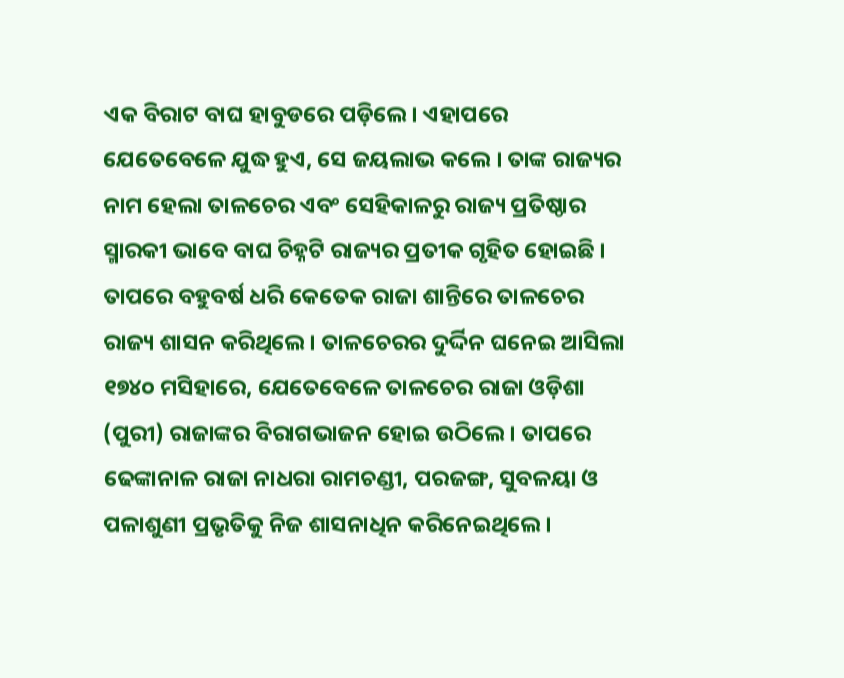ଏକ ବିରାଟ ବାଘ ହାବୁଡରେ ପଡ଼ିଲେ। ଏହାପରେ ଯେତେବେଳେ ଯୁଦ୍ଧ ହୁଏ, ସେ ଜୟଲାଭ କଲେ । ତାଙ୍କ ରାଜ୍ୟର ନାମ ହେଲା ତାଳଚେର ଏବଂ ସେହିକାଳରୁ ରାଜ୍ୟ ପ୍ରତିଷ୍ଠାର ସ୍ମାରକୀ ଭାବେ ବାଘ ଚିହ୍ନଟି ରାଜ୍ୟର ପ୍ରତୀକ ଗୃହିତ ହୋଇଛି । ତାପରେ ବହୁବର୍ଷ ଧରି କେତେକ ରାଜା ଶାନ୍ତିରେ ତାଳଚେର ରାଜ୍ୟ ଶାସନ କରିଥିଲେ । ତାଳଚେରର ଦୁର୍ଦ୍ଦିନ ଘନେଇ ଆସିଲା ୧୭୪୦ ମସିହାରେ, ଯେତେବେଳେ ତାଳଚେର ରାଜା ଓଡ଼ିଶା (ପୁରୀ) ରାଜାଙ୍କର ବିରାଗଭାଜନ ହୋଇ ଉଠିଲେ । ତାପରେ ଢେଙ୍କାନାଳ ରାଜା ନାଧରା ରାମଚଣ୍ଡୀ, ପରଜଙ୍ଗ, ସୁବଳୟା ଓ ପଳାଶୁଣୀ ପ୍ରଭୃତିକୁ ନିଜ ଶାସନାଧିନ କରିନେଇଥିଲେ ।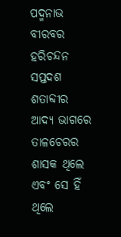ପଦ୍ମନାଭ ବୀରବର ହରିଚନ୍ଦନ ସପ୍ତଦଶ ଶତାବ୍ଦୀର ଆଦ୍ୟ ଭାଗରେ ତାଳଚେରର ଶାସକ ଥିଲେ ଏବଂ ସେ ହିଁ ଥିଲେ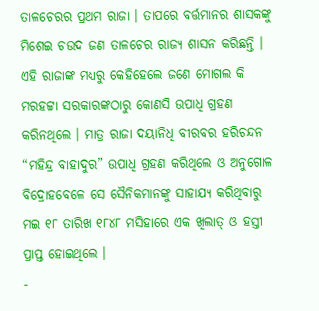ତାଳଚେରର ପ୍ରଥମ ରାଜା । ତାପରେ ବର୍ତ୍ତମାନର ଶାସକଙ୍କୁ ମିଶେଇ ଚଉଦ ଜଣ ତାଳଚେର ରାଜ୍ୟ ଶାସନ କରିଛନ୍ତି । ଏହି ରାଜାଙ୍କ ମଧ୍ୟରୁ କେହିହେଲେ ଜଣେ ମୋଗଲ କି ମରହଟ୍ଟା ସରକାରଙ୍କଠାରୁ କୋଣସି ଉପାଧି ଗ୍ରହଣ କରିନଥିଲେ । ମାତ୍ର ରାଜା ଦୟାନିଧି ବୀରବର ହରିଚନ୍ଦନ “ମହିନ୍ଦ୍ର ବାହାଦୁର” ଉପାଧି ଗ୍ରହଣ କରିଥିଲେ ଓ ଅନୁଗୋଳ ବିଦ୍ରୋହବେଳେ ସେ ସୈନିକମାନଙ୍କୁ ସାହାଯ୍ୟ କରିଥିବାରୁ ମଇ ୧୮ ତାରିଖ ୧୮୪୮ ମସିହାରେ ଏକ ଖିଲାତ୍ ଓ ହସ୍ତୀ ପ୍ରାପ୍ତ ହୋଇଥିଲେ ।
-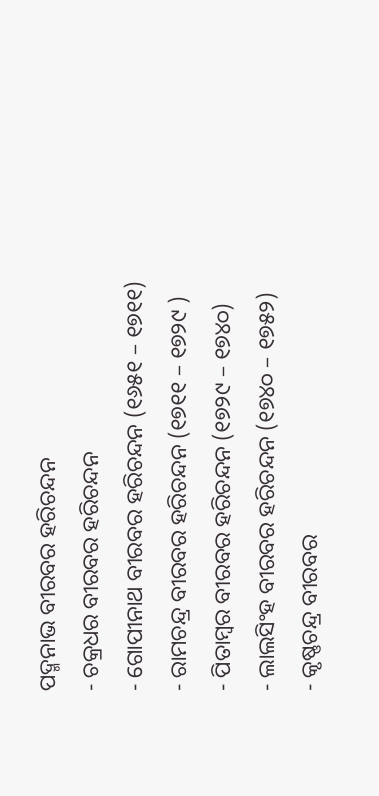ପଦ୍ମନାଭ ବୀରବର ହରିଚନ୍ଦନ
- ଚକ୍ରଧର ବୀରବର ହରିଚନ୍ଦନ
- ଗୋପୀନାଥ ବୀରବର ହରିଚନ୍ଦନ (୧୬୫୧ – ୧୭୧୧)
- ରାମଚନ୍ଦ୍ର ବୀରବର ହରିଚନ୍ଦନ (୧୭୧୧ – ୧୭୨୯ )
- ପିତାମ୍ବର ବୀରବର ହରିଚନ୍ଦନ (୧୭୨୯ – ୧୭୪୦)
- ଲାଲସିଂହ ବୀରବର ହରିଚନ୍ଦନ (୧୭୪୦ – ୧୭୫୨)
- କୃଷ୍ଣଚନ୍ଦ୍ର ବୀରବର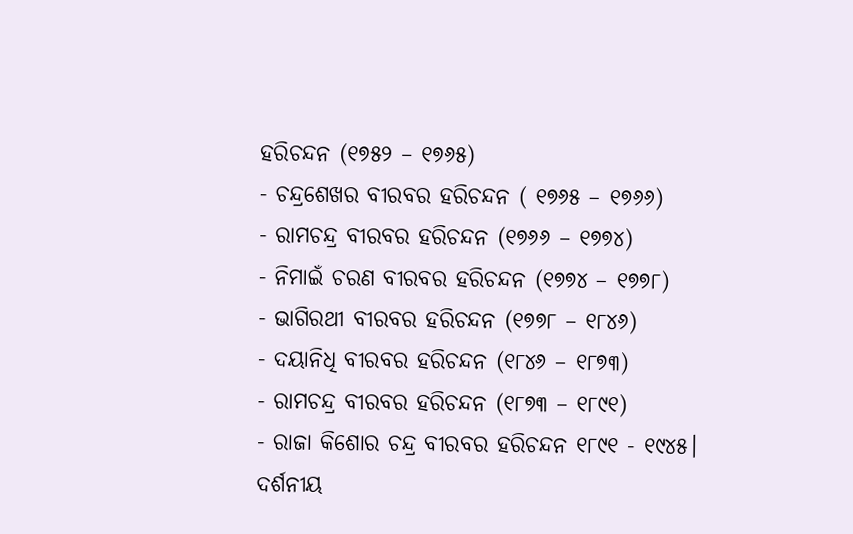ହରିଚନ୍ଦନ (୧୭୫୨ – ୧୭୬୫)
- ଚନ୍ଦ୍ରଶେଖର ବୀରବର ହରିଚନ୍ଦନ ( ୧୭୬୫ – ୧୭୬୬)
- ରାମଚନ୍ଦ୍ର ବୀରବର ହରିଚନ୍ଦନ (୧୭୬୬ – ୧୭୭୪)
- ନିମାଇଁ ଚରଣ ବୀରବର ହରିଚନ୍ଦନ (୧୭୭୪ – ୧୭୭୮)
- ଭାଗିରଥୀ ବୀରବର ହରିଚନ୍ଦନ (୧୭୭୮ – ୧୮୪୬)
- ଦୟାନିଧି ବୀରବର ହରିଚନ୍ଦନ (୧୮୪୬ – ୧୮୭୩)
- ରାମଚନ୍ଦ୍ର ବୀରବର ହରିଚନ୍ଦନ (୧୮୭୩ – ୧୮୯୧)
- ରାଜା କିଶୋର ଚନ୍ଦ୍ର ବୀରବର ହରିଚନ୍ଦନ ୧୮୯୧ - ୧୯୪୫।
ଦର୍ଶନୀୟ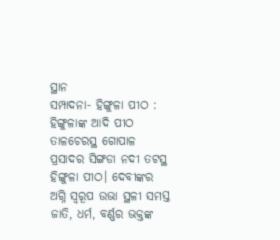ସ୍ଥାନ
ସମ୍ପାଦନା- ହିଙ୍ଗୁଳା ପୀଠ : ହିଙ୍ଗୁଳାଙ୍କ ଆଦି ପୀଠ ତାଳଚେରସ୍ଥ ଗୋପାଳ ପ୍ରସାଦର ସିଙ୍ଗଡା ନଦୀ ତଟସ୍ଥ ହିଙ୍ଗୁଳା ପୀଠ। ଦେବୀଙ୍କର ଅଗ୍ନି ସ୍ୱରୂପ ଉଭା ସ୍ଥଳୀ ସମସ୍ତ ଜାତି, ଧର୍ମ, ବର୍ଣ୍ଣର ଭକ୍ତଙ୍କ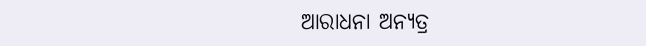ଆରାଧନା ଅନ୍ୟତ୍ର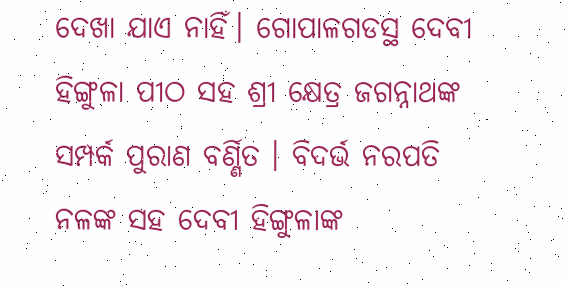ଦେଖା ଯାଏ ନାହିଁ। ଗୋପାଳଗଡସ୍ଥ ଦେବୀ ହିଙ୍ଗୁଳା ପୀଠ ସହ ଶ୍ରୀ କ୍ଷେତ୍ର ଜଗନ୍ନାଥଙ୍କ ସମ୍ପର୍କ ପୁରାଣ ବର୍ଣ୍ଣିତ । ବିଦର୍ଭ ନରପତି ନଳଙ୍କ ସହ ଦେବୀ ହିଙ୍ଗୁଳାଙ୍କ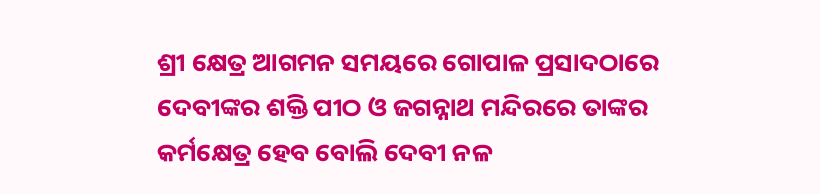ଶ୍ରୀ କ୍ଷେତ୍ର ଆଗମନ ସମୟରେ ଗୋପାଳ ପ୍ରସାଦଠାରେ ଦେବୀଙ୍କର ଶକ୍ତି ପୀଠ ଓ ଜଗନ୍ନାଥ ମନ୍ଦିରରେ ତାଙ୍କର କର୍ମକ୍ଷେତ୍ର ହେବ ବୋଲି ଦେବୀ ନଳ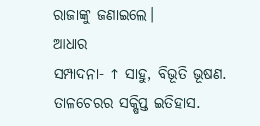ରାଜାଙ୍କୁ ଜଣାଇଲେ।
ଆଧାର
ସମ୍ପାଦନା- ↑ ସାହୁ, ବିଭୂତି ଭୂଷଣ. ତାଳଚେରର ସକ୍ଷିପ୍ତ ଇତିହାସ.